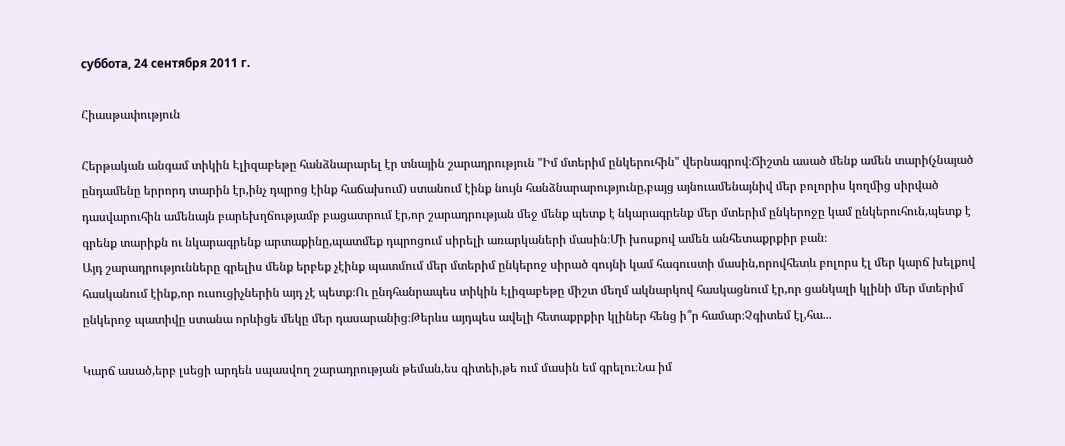суббота, 24 сентября 2011 г.

Հիասթափություն

Հերթական անգամ տիկին Էլիզաբեթը հանձնարարել էր տնային շարադրություն "Իմ մտերիմ ընկերուհին" վերնագրով։Ճիշտն ասած մենք ամեն տարի(չնայած ընդամենը երրորդ տարին էր,ինչ դպրոց էինք հաճախում) ստանում էինք նույն հանձնարարությունը,բայց այնուամենայնիվ մեր բոլորիս կողմից սիրված դասվարուհին ամենայն բարեխղճությամբ բացատրում էր,որ շարադրության մեջ մենք պետք է նկարագրենք մեր մտերիմ ընկերոջը կամ ընկերուհուն,պետք է գրենք տարիքն ու նկարագրենք արտաքինը,պատմեք դպրոցում սիրելի առարկաների մասին։Մի խոսքով ամեն անհետաքրքիր բան։
Այդ շարադրությունները գրելիս մենք երբեք չէինք պատմում մեր մտերիմ ընկերոջ սիրած գույնի կամ հագուստի մասին,որովհետև բոլորս էլ մեր կարճ խելքով հասկանում էինք,որ ուսուցիչներին այդ չէ պետք։Ու ընդհանրապես տիկին Էլիզաբեթը միշտ մեղմ ակնարկով հասկացնում էր,որ ցանկալի կլինի մեր մտերիմ ընկերոջ պատիվը ստանա որևիցե մեկը մեր դասարանից։Թերևս այդպես ավելի հետաքրքիր կլիներ հենց ի՞ր համար։Չգիտեմ էլ,հա...

Կարճ ասած,երբ լսեցի արդեն սպասվող շարադրության թեման,ես գիտեի,թե ում մասին եմ գրելու։Նա իմ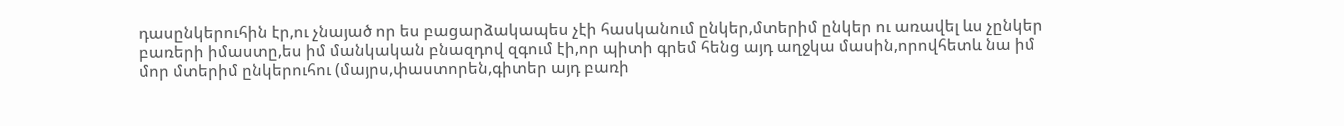դասընկերուհին էր,ու չնայած որ ես բացարձակապես չէի հասկանում ընկեր,մտերիմ ընկեր ու առավել ևս չընկեր բառերի իմաստը,ես իմ մանկական բնազդով զգում էի,որ պիտի գրեմ հենց այդ աղջկա մասին,որովհետև նա իմ մոր մտերիմ ընկերուհու (մայրս,փաստորեն,գիտեր այդ բառի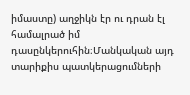իմաստը) աղջիկն էր ու դրան էլ համալրած իմ դասընկերուհին։Մանկական այդ տարիքիս պատկերացումների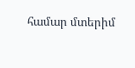համար մտերիմ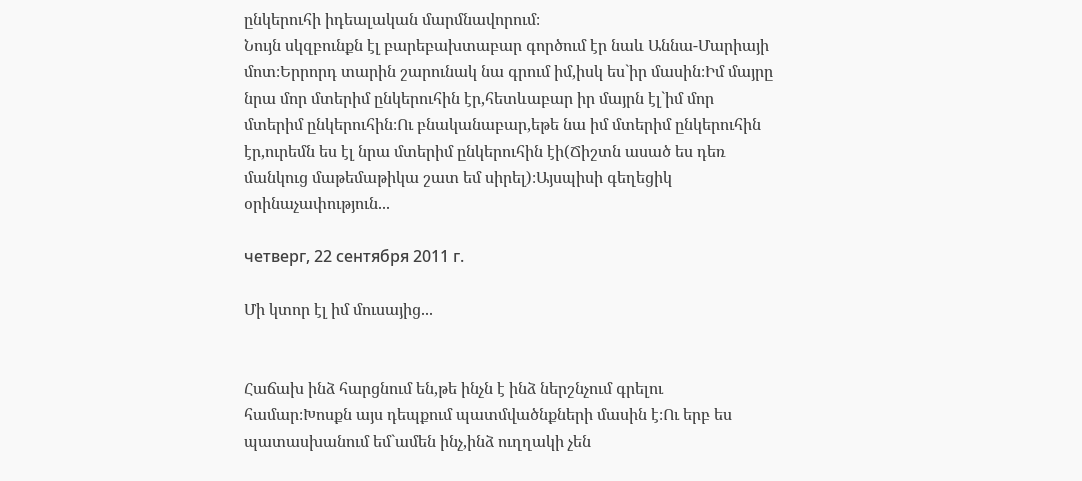ընկերուհի իդեալական մարմնավորում։
Նույն սկզբունքն էլ բարեբախտաբար գործում էր նաև Աննա-Մարիայի մոտ։Երրորդ տարին շարունակ նա գրում իմ,իսկ ես`իր մասին։Իմ մայրը նրա մոր մտերիմ ընկերուհին էր,հետևաբար իր մայրն էլ`իմ մոր մտերիմ ընկերուհին։Ու բնականաբար,եթե նա իմ մտերիմ ընկերուհին էր,ուրեմն ես էլ նրա մտերիմ ընկերուհին էի(Ճիշտն ասած ես դեռ մանկուց մաթեմաթիկա շատ եմ սիրել)։Այսպիսի գեղեցիկ օրինաչափություն...

четверг, 22 сентября 2011 г.

Մի կտոր էլ իմ մուսայից...


Հաճախ ինձ հարցնում են,թե ինչն է ինձ ներշնչում գրելու համար։Խոսքն այս դեպքում պատմվածնքների մասին է։Ու երբ ես պատասխանում եմ`ամեն ինչ,ինձ ուղղակի չեն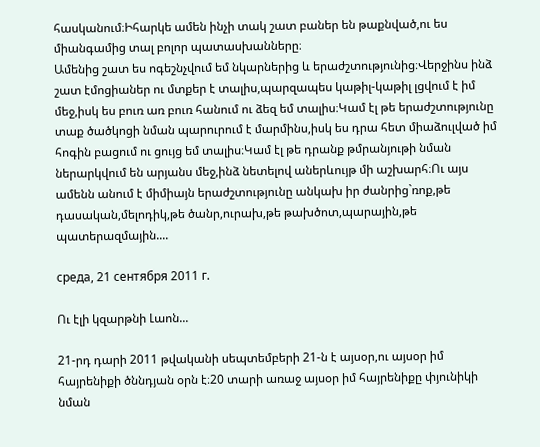հասկանում։Իհարկե ամեն ինչի տակ շատ բաներ են թաքնված,ու ես միանգամից տալ բոլոր պատասխանները։
Ամենից շատ ես ոգեշնչվում եմ նկարներից և երաժշտությունից։Վերջինս ինձ շատ էմոցիաներ ու մտքեր է տալիս,պարզապես կաթիլ-կաթիլ լցվում է իմ մեջ,իսկ ես բուռ առ բուռ հանում ու ձեզ եմ տալիս։Կամ էլ թե երաժշտությունը տաք ծածկոցի նման պարուրում է մարմինս,իսկ ես դրա հետ միաձուլված իմ հոգին բացում ու ցույց եմ տալիս։Կամ էլ թե դրանք թմրանյութի նման ներարկվում են արյանս մեջ,ինձ նետելով աներևույթ մի աշխարհ։Ու այս ամենն անում է միմիայն երաժշտությունը անկախ իր ժանրից`ռոք,թե դասական,մելոդիկ,թե ծանր,ուրախ,թե թախծոտ,պարային,թե պատերազմային....

среда, 21 сентября 2011 г.

Ու էլի կզարթնի Լաոն...

21-րդ դարի 2011 թվականի սեպտեմբերի 21-ն է այսօր,ու այսօր իմ հայրենիքի ծննդյան օրն է։20 տարի առաջ այսօր իմ հայրենիքը փյունիկի նման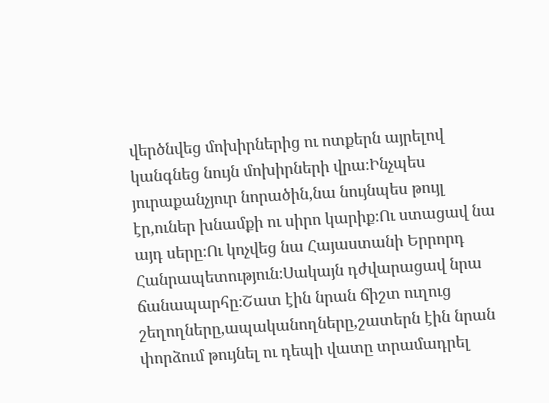վերծնվեց մոխիրներից ու ոտքերն այրելով կանգնեց նույն մոխիրների վրա։Ինչպես յուրաքանչյուր նորածին,նա նույնպես թույլ էր,ուներ խնամքի ու սիրո կարիք։Ու ստացավ նա այդ սերը։Ու կոչվեց նա Հայաստանի Երրորդ Հանրապետություն։Սակայն դժվարացավ նրա ճանապարհը։Շատ էին նրան ճիշտ ուղուց շեղողները,ապականողները,շատերն էին նրան փորձում թույնել ու դեպի վատը տրամադրել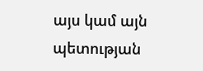այս կամ այն պետության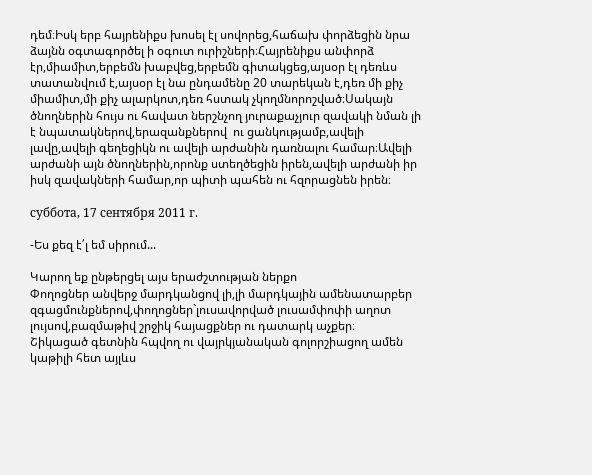դեմ։Իսկ երբ հայրենիքս խոսել էլ սովորեց,հաճախ փորձեցին նրա ձայնն օգտագործել ի օգուտ ուրիշների։Հայրենիքս անփորձ էր,միամիտ,երբեմն խաբվեց,երբեմն գիտակցեց,այսօր էլ դեռևս տատանվում է,այսօր էլ նա ընդամենը 20 տարեկան է,դեռ մի քիչ միամիտ,մի քիչ ալարկոտ,դեռ հստակ չկողմնորոշված։Սակայն ծնողներին հույս ու հավատ ներշնչող յուրաքաչյուր զավակի նման լի է նպատակներով,երազանքներով  ու ցանկությամբ,ավելի լավը,ավելի գեղեցիկն ու ավելի արժանին դառնալու համար։Ավելի արժանի այն ծնողներին,որոնք ստեղծեցին իրեն,ավելի արժանի իր իսկ զավակների համար,որ պիտի պահեն ու հզորացնեն իրեն։

суббота, 17 сентября 2011 г.

-Ես քեզ է՛լ եմ սիրում...

Կարող եք ընթերցել այս երաժշտության ներքո
Փողոցներ անվերջ մարդկանցով լի,լի մարդկային ամենատարբեր զգացմունքներով,փողոցներ`լուսավորված լուսամփոփի աղոտ լույսով,բազմաթիվ շրջիկ հայացքներ ու դատարկ աչքեր։
Շիկացած գետնին հպվող ու վայրկյանական գոլորշիացող ամեն կաթիլի հետ այլևս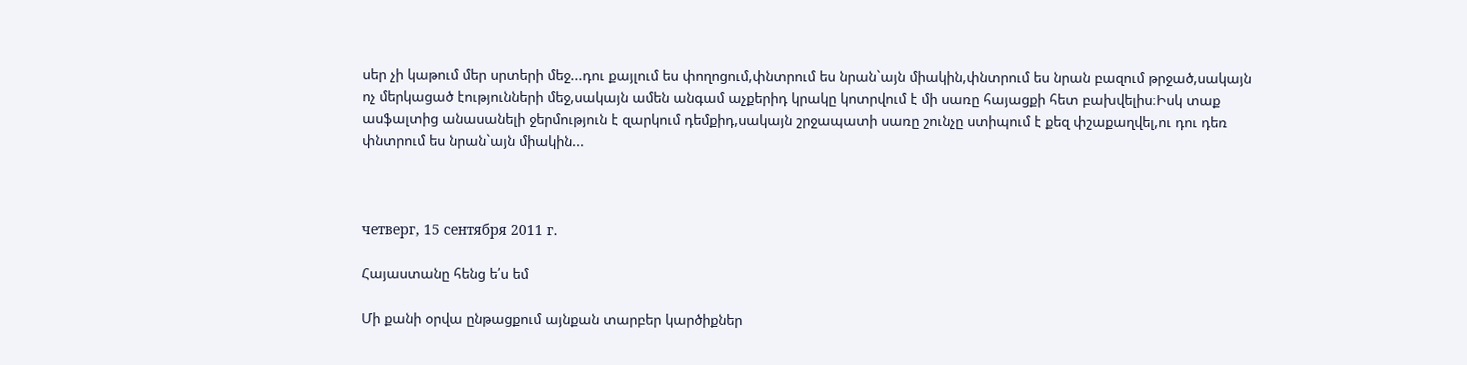սեր չի կաթում մեր սրտերի մեջ...դու քայլում ես փողոցում,փնտրում ես նրան`այն միակին,փնտրում ես նրան բազում թրջած,սակայն ոչ մերկացած էությունների մեջ,սակայն ամեն անգամ աչքերիդ կրակը կոտրվում է մի սառը հայացքի հետ բախվելիս։Իսկ տաք ասֆալտից անասանելի ջերմություն է զարկում դեմքիդ,սակայն շրջապատի սառը շունչը ստիպում է քեզ փշաքաղվել,ու դու դեռ փնտրում ես նրան`այն միակին...



четверг, 15 сентября 2011 г.

Հայաստանը հենց ե՛ս եմ

Մի քանի օրվա ընթացքում այնքան տարբեր կարծիքներ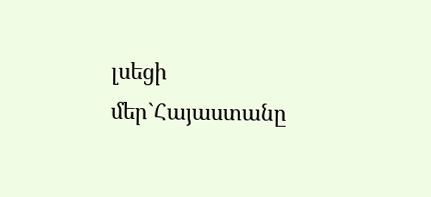լսեցի մեր`Հայաստանը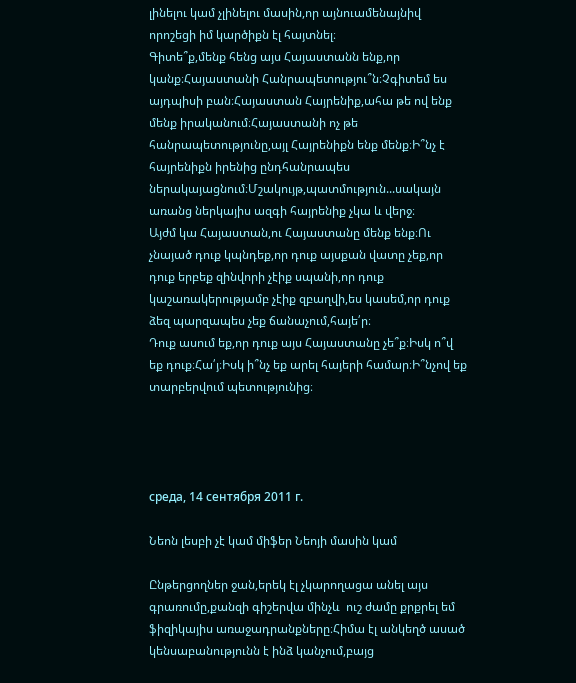լինելու կամ չլինելու մասին,որ այնուամենայնիվ որոշեցի իմ կարծիքն էլ հայտնել։
Գիտե՞ք,մենք հենց այս Հայաստանն ենք,որ կանք։Հայաստանի Հանրապետությու՞ն։Չգիտեմ ես այդպիսի բան։Հայաստան Հայրենիք,ահա թե ով ենք մենք իրականում։Հայաստանի ոչ թե հանրապետությունը,այլ Հայրենիքն ենք մենք։Ի՞նչ է հայրենիքն իրենից ընդհանրապես ներակայացնում։Մշակույթ,պատմություն...սակայն առանց ներկայիս ազգի հայրենիք չկա և վերջ։
Այժմ կա Հայաստան,ու Հայաստանը մենք ենք։Ու չնայած դուք կպնդեք,որ դուք այսքան վատը չեք,որ դուք երբեք զինվորի չէիք սպանի,որ դուք կաշառակերությամբ չէիք զբաղվի,ես կասեմ,որ դուք ձեզ պարզապես չեք ճանաչում,հայե՛ր։
Դուք ասում եք,որ դուք այս Հայաստանը չե՞ք։Իսկ ո՞վ եք դուք։Հա՛յ։Իսկ ի՞նչ եք արել հայերի համար։Ի՞նչով եք տարբերվում պետությունից։




среда, 14 сентября 2011 г.

Նեոն լեսբի չէ կամ միֆեր Նեոյի մասին կամ

Ընթերցողներ ջան,երեկ էլ չկարողացա անել այս գրառումը,քանզի գիշերվա մինչև  ուշ ժամը քրքրել եմ ֆիզիկայիս առաջադրանքները։Հիմա էլ անկեղծ ասած կենսաբանությունն է ինձ կանչում,բայց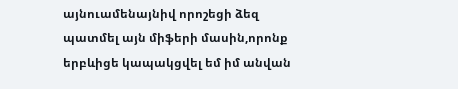այնուամենայնիվ որոշեցի ձեզ պատմել այն միֆերի մասին,որոնք երբևիցե կապակցվել եմ իմ անվան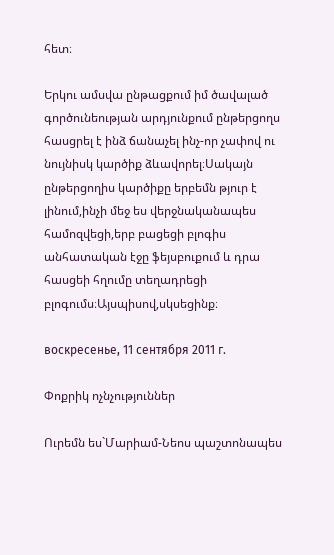հետ։

Երկու ամսվա ընթացքում իմ ծավալած գործունեության արդյունքում ընթերցողս հասցրել է ինձ ճանաչել ինչ-որ չափով ու նույնիսկ կարծիք ձևավորել։Սակայն ընթերցողիս կարծիքը երբեմն թյուր է լինում,ինչի մեջ ես վերջնականապես համոզվեցի,երբ բացեցի բլոգիս անհատական էջը ֆեյսբուքում և դրա հասցեի հղումը տեղադրեցի բլոգումս։Այսպիսով,սկսեցինք։

воскресенье, 11 сентября 2011 г.

Փոքրիկ ոչնչություններ

Ուրեմն ես`Մարիամ-Նեոս պաշտոնապես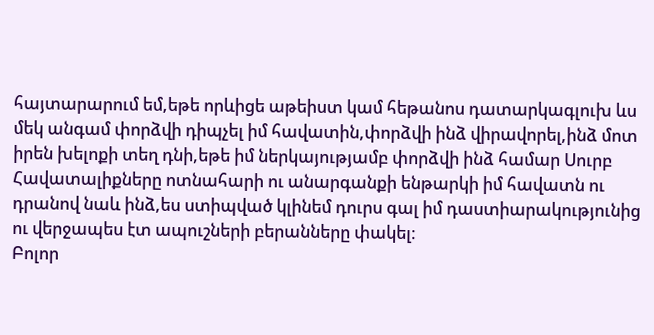հայտարարում եմ,եթե որևիցե աթեիստ կամ հեթանոս դատարկագլուխ ևս մեկ անգամ փորձվի դիպչել իմ հավատին,փորձվի ինձ վիրավորել,ինձ մոտ իրեն խելոքի տեղ դնի,եթե իմ ներկայությամբ փորձվի ինձ համար Սուրբ Հավատալիքները ոտնահարի ու անարգանքի ենթարկի իմ հավատն ու դրանով նաև ինձ,ես ստիպված կլինեմ դուրս գալ իմ դաստիարակությունից ու վերջապես էտ ապուշների բերանները փակել։
Բոլոր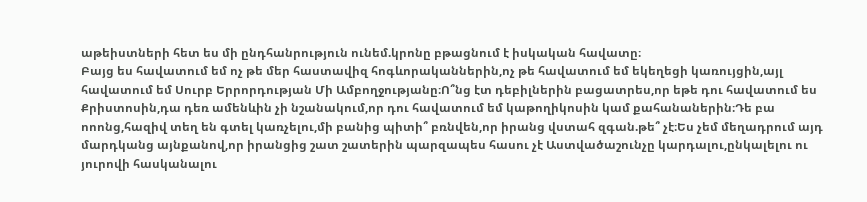աթեիստների հետ ես մի ընդհանրություն ունեմ.կրոնը բթացնում է իսկական հավատը։
Բայց ես հավատում եմ ոչ թե մեր հաստավիզ հոգևորականներին,ոչ թե հավատում եմ եկեղեցի կառույցին,այլ հավատում եմ Սուրբ Երրորդության Մի Ամբողջությանը։Ո՞նց էտ դեբիլներին բացատրես,որ եթե դու հավատում ես Քրիստոսին,դա դեռ ամենևին չի նշանակում,որ դու հավատում եմ կաթողիկոսին կամ քահանաներին։Դե բա ոոոնց,հազիվ տեղ են գտել կառչելու,մի բանից պիտի՞ բռնվեն,որ իրանց վստահ զգան.թե՞ չէ։Ես չեմ մեղադրում այդ մարդկանց այնքանով,որ իրանցից շատ շատերին պարզապես հասու չէ Աստվածաշունչը կարդալու,ընկալելու ու յուրովի հասկանալու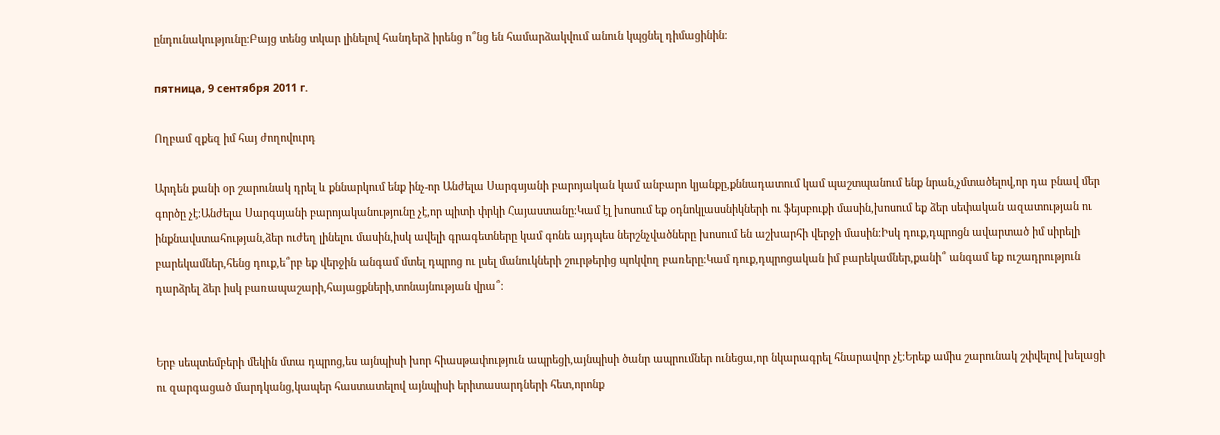ընդունակությունը։Բայց տենց տկար լինելով հանդերձ իրենց ո՞նց են համարձակվում անուն կպցնել դիմացինին։

пятница, 9 сентября 2011 г.

Ողբամ զքեզ իմ հայ ժողովուրդ

Արդեն քանի օր շարունակ դրել և քննարկում ենք ինչ-որ Անժելա Սարգսյանի բարոյական կամ անբարո կյանքը,քննադատում կամ պաշտպանում ենք նրան,չմտածելով,որ դա բնավ մեր գործը չէ։Անժելա Սարգսյանի բարոյականությունը չէ,որ պիտի փրկի Հայաստանը։Կամ էլ խոսում եք օդնոկլասսնիկների ու ֆեյսբուքի մասին,խոսում եք ձեր սեփական ազատության ու ինքնավստահության,ձեր ուժեղ լինելու մասին,իսկ ավելի գրագետները կամ գոնե այդպես ներշնչվածները խոսում են աշխարհի վերջի մասին։Իսկ դուք,դպրոցն ավարտած իմ սիրելի բարեկամներ,հենց դուք,ե՞րբ եք վերջին անգամ մտել դպրոց ու լսել մանուկների շուրթերից պոկվող բառերը։Կամ դուք,դպրոցական իմ բարեկամներ,քանի՞ անգամ եք ուշադրություն դարձրել ձեր իսկ բառապաշարի,հայացքների,տոնայնության վրա՞։


Երբ սեպտեմբերի մեկին մտա դպրոց,ես այնպիսի խոր հիասթափություն ապրեցի,այնպիսի ծանր ապրումներ ունեցա,որ նկարագրել հնարավոր չէ։Երեք ամիս շարունակ շփվելով խելացի ու զարգացած մարդկանց,կապեր հաստատելով այնպիսի երիտասարդների հետ,որոնք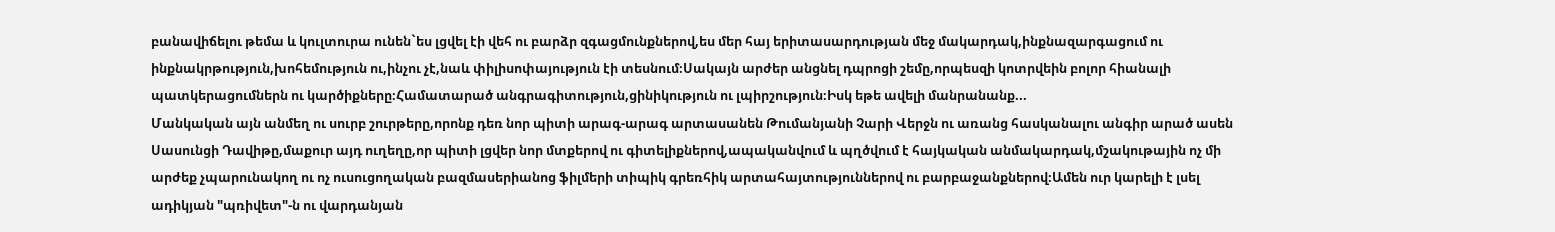բանավիճելու թեմա և կուլտուրա ունեն`ես լցվել էի վեհ ու բարձր զգացմունքներով,ես մեր հայ երիտասարդության մեջ մակարդակ,ինքնազարգացում ու ինքնակրթություն,խոհեմություն ու,ինչու չէ,նաև փիլիսոփայություն էի տեսնում։Սակայն արժեր անցնել դպրոցի շեմը,որպեսզի կոտրվեին բոլոր հիանալի պատկերացումներն ու կարծիքները։Համատարած անգրագիտություն,ցինիկություն ու լպիրշություն։Իսկ եթե ավելի մանրանանք...
Մանկական այն անմեղ ու սուրբ շուրթերը,որոնք դեռ նոր պիտի արագ-արագ արտասանեն Թումանյանի Չարի Վերջն ու առանց հասկանալու անգիր արած ասեն Սասունցի Դավիթը,մաքուր այդ ուղեղը,որ պիտի լցվեր նոր մտքերով ու գիտելիքներով,ապականվում և պղծվում է հայկական անմակարդակ,մշակութային ոչ մի արժեք չպարունակող ու ոչ ուսուցողական բազմասերիանոց ֆիլմերի տիպիկ գրեռհիկ արտահայտություններով ու բարբաջանքներով։Ամեն ուր կարելի է լսել ադիկյան "պռիվետ"-ն ու վարդանյան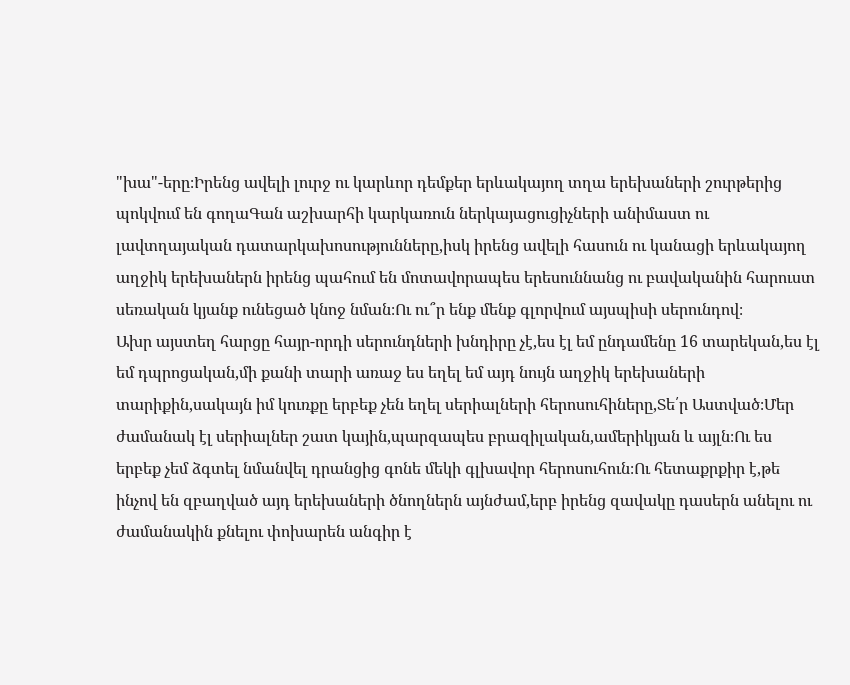"խա"-երը։Իրենց ավելի լուրջ ու կարևոր դեմքեր երևակայող տղա երեխաների շուրթերից պոկվում են գողաԳան աշխարհի կարկառուն ներկայացուցիչների անիմաստ ու լավտղայական դատարկախոսությունները,իսկ իրենց ավելի հասուն ու կանացի երևակայող աղջիկ երեխաներն իրենց պահում են մոտավորապես երեսուննանց ու բավականին հարուստ սեռական կյանք ունեցած կնոջ նման։Ու ու՞ր ենք մենք գլորվում այսպիսի սերունդով։
Ախր այստեղ հարցը հայր-որդի սերունդների խնդիրը չէ,ես էլ եմ ընդամենը 16 տարեկան,ես էլ եմ դպրոցական,մի քանի տարի առաջ ես եղել եմ այդ նույն աղջիկ երեխաների տարիքին,սակայն իմ կուռքը երբեք չեն եղել սերիալների հերոսուհիները,Տե՛ր Աստված։Մեր ժամանակ էլ սերիալներ շատ կային,պարզապես բրազիլական,ամերիկյան և այլն։Ու ես երբեք չեմ ձգտել նմանվել դրանցից գոնե մեկի գլխավոր հերոսուհուն։Ու հետաքրքիր է,թե ինչով են զբաղված այդ երեխաների ծնողներն այնժամ,երբ իրենց զավակը դասերն անելու ու ժամանակին քնելու փոխարեն անգիր է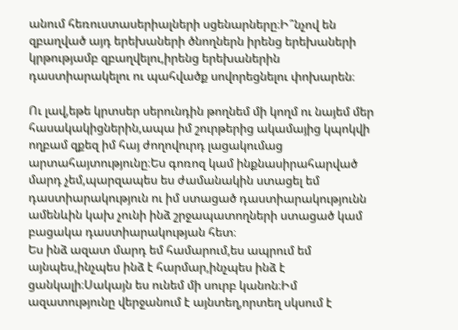անում հեռուստասերիալների սցենարները։Ի՞նչով են զբաղված այդ երեխաների ծնողներն իրենց երեխաների կրթությամբ զբաղվելու,իրենց երեխաներին դաստիարակելու ու պահվածք սովորեցնելու փոխարեն։

Ու լավ,եթե կրտսեր սերունդին թողնեմ մի կողմ ու նայեմ մեր հասակակիցներին,ապա իմ շուրթերից ակամայից կպոկվի ողբամ զքեզ իմ հայ ժողովուրդ լացակումաց արտահայտությունը։Ես գոռոզ կամ ինքնասիրահարված մարդ չեմ,պարզապես ես ժամանակին ստացել եմ դաստիարակություն ու իմ ստացած դաստիարակությունն ամենևին կախ չունի ինձ շրջապատողների ստացած կամ բացակա դաստիարակության հետ։
Ես ինձ ազատ մարդ եմ համարում,ես ապրում եմ այնպես,ինչպես ինձ է հարմար,ինչպես ինձ է ցանկալի։Սակայն ես ունեմ մի սուրբ կանոն։Իմ ազատությունը վերջանում է այնտեղ,որտեղ սկսում է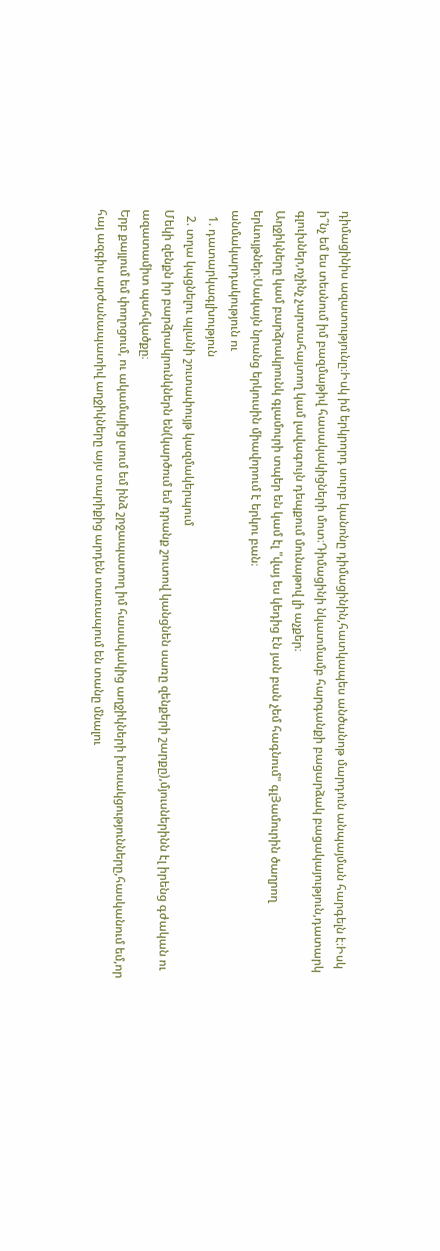դիմացինիս ազատությունը։Իսկ իմ երկրորդ սուրբ կանոնը դիմացինին,հատկապես անծանոթ մարդուն անպայման հարգելն է։Իսկ ի՞նչ եմ ես տեսնում իմ բազմաթիվ հասակակիցների մոտ։Դիմացինի նկատմամբ հարգանքի բացարձակ բացակայություն,դատարկ գլուխներ,ոչինչ չարտահայտող կամ լավագույն դեպքում մունաթով լի աչքեր։
Աղջիկները կամ բարձրակրունկ գլամուրի տպեր են կամ էլ "վայ ես կեդից էն յան բան չեմ հագնում" գլՅամուրին ծաղրող երևույթներ։Սակայն նրանց երկուսին միավորում է երկու բան։
անմակարդակություն ու
  1. դատարկագլխություն
  2. տղա կպցնելու պլանի շուտափույթ կազմակերպում
Մեկի զենքն իր բարձրակրունկներն են(կարծում եմ դրանք շուտով կանցնեն սառը զենքերի շարքը),մյուսներինն էլ իրենց գժական ու ազատամիտ պահվածքը։
Երբ քայլում եմ փողոցում, ու ակամայից լսում եմ ինձ շրջապատող իմ հասակակից աղջիկների խոսակցությունները,հասկանում եմ,որ հայ ազգիս արժանապատիվ աղջիկները այս տարիքից արդեն տառապում են տանը մնալու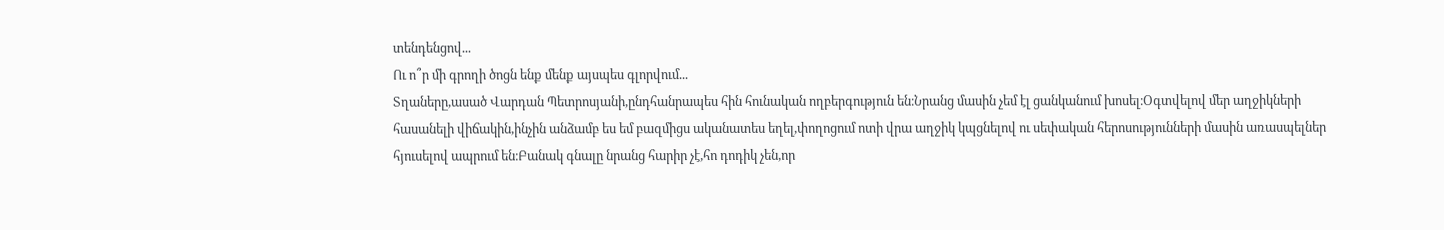տենդենցով...
Ու ո՞ր մի գրողի ծոցն ենք մենք այսպես գլորվում...
Տղաները,ասած Վարդան Պետրոսյանի,ընդհանրապես հին հունական ողբերգություն են։Նրանց մասին չեմ էլ ցանկանում խոսել։Օգտվելով մեր աղջիկների հասանելի վիճակին,ինչին անձամբ ես եմ բազմիցս ականատես եղել,փողոցում ոտի վրա աղջիկ կպցնելով ու սեփական հերոսությունների մասին առասպելներ հյուսելով ապրում են։Բանակ գնալը նրանց հարիր չէ,հո դոդիկ չեն,որ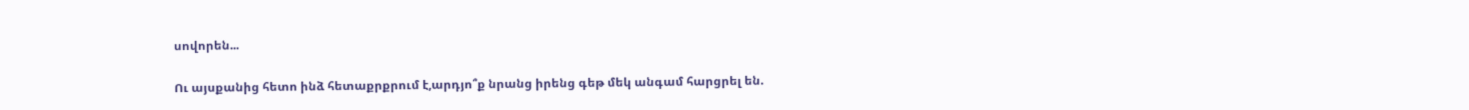սովորեն...

Ու այսքանից հետո ինձ հետաքրքրում է,արդյո՞ք նրանց իրենց գեթ մեկ անգամ հարցրել են.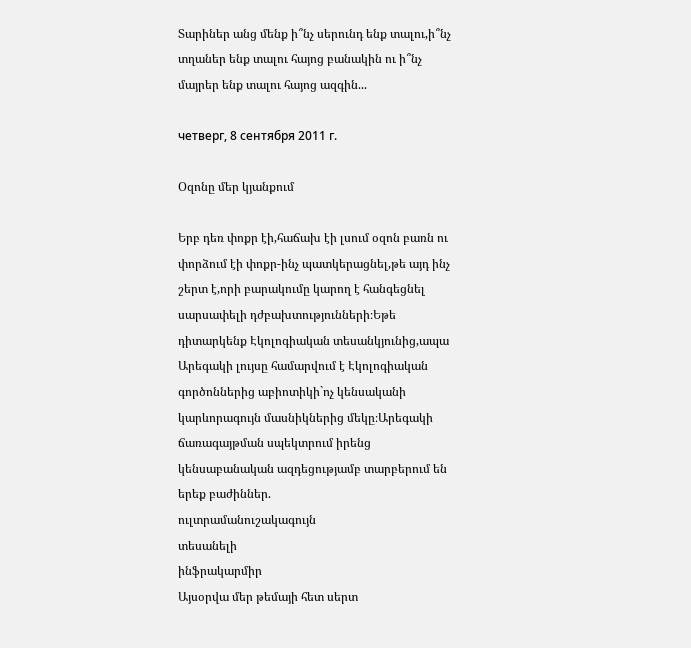Տարիներ անց մենք ի՞նչ սերունդ ենք տալու,ի՞նչ տղաներ ենք տալու հայոց բանակին ու ի՞նչ մայրեր ենք տալու հայոց ազգին...

четверг, 8 сентября 2011 г.

Օզոնը մեր կյանքում

Երբ դեռ փոքր էի,հաճախ էի լսում օզոն բառն ու փորձում էի փոքր-ինչ պատկերացնել,թե այդ ինչ շերտ է,որի բարակումը կարող է հանգեցնել սարսափելի դժբախտությունների։Եթե դիտարկենք Էկոլոգիական տեսանկյունից,ապա Արեգակի լույսը համարվում է Էկոլոգիական գործոններից աբիոտիկի`ոչ կենսականի կարևորագույն մասնիկներից մեկը։Արեգակի ճառագայթման սպեկտրում իրենց կենսաբանական ազդեցությամբ տարբերում են երեք բաժիններ.
ուլտրամանուշակագույն
տեսանելի
ինֆրակարմիր
Այսօրվա մեր թեմայի հետ սերտ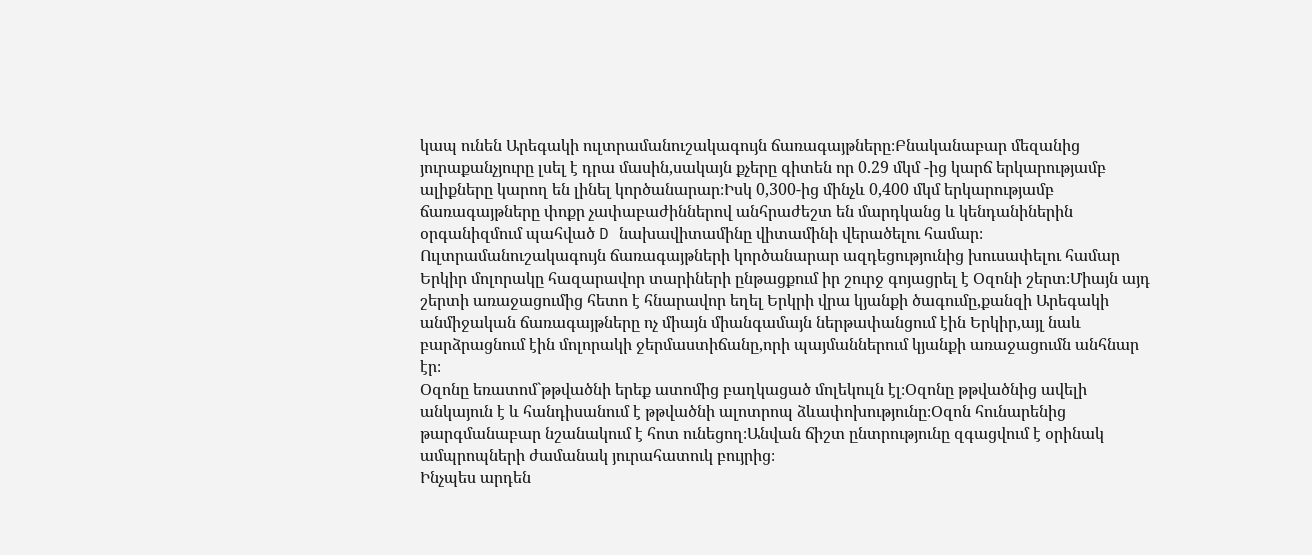կապ ունեն Արեգակի ուլտրամանուշակագույն ճառագայթները։Բնականաբար մեզանից յուրաքանչյուրը լսել է դրա մասին,սակայն քչերը գիտեն որ 0.29 մկմ -ից կարճ երկարությամբ ալիքները կարող են լինել կործանարար։Իսկ 0,300-ից մինչև 0,400 մկմ երկարությամբ ճառագայթները փոքր չափաբաժիններով անհրաժեշտ են մարդկանց և կենդանիներին օրգանիզմում պահված D նախավիտամինը վիտամինի վերածելու համար։
Ուլտրամանուշակագույն ճառագայթների կործանարար ազդեցությունից խուսափելու համար Երկիր մոլորակը հազարավոր տարիների ընթացքում իր շուրջ գոյացրել է Օզոնի շերտ։Միայն այդ շերտի առաջացումից հետո է հնարավոր եղել Երկրի վրա կյանքի ծագումը,քանզի Արեգակի անմիջական ճառագայթները ոչ միայն միանգամայն ներթափանցում էին Երկիր,այլ նաև բարձրացնում էին մոլորակի ջերմաստիճանը,որի պայմաններում կյանքի առաջացումն անհնար էր։
Օզոնը եռատոմ`թթվածնի երեք ատոմից բաղկացած մոլեկուլն էլ։Օզոնը թթվածնից ավելի անկայուն է և հանդիսանում է թթվածնի ալոտրոպ ձևափոխությունը։Օզոն հունարենից թարգմանաբար նշանակում է հոտ ունեցող։Անվան ճիշտ ընտրությունը զգացվում է օրինակ ամպրոպների ժամանակ յուրահատուկ բույրից։
Ինչպես արդեն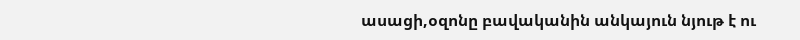ասացի,օզոնը բավականին անկայուն նյութ է ու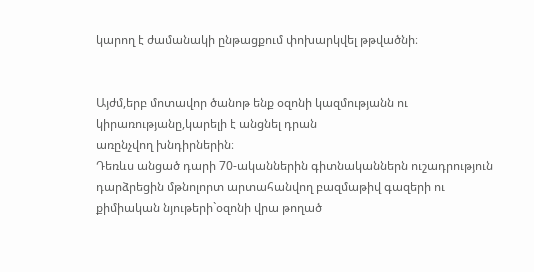կարող է ժամանակի ընթացքում փոխարկվել թթվածնի։


Այժմ,երբ մոտավոր ծանոթ ենք օզոնի կազմությանն ու կիրառությանը,կարելի է անցնել դրան
առընչվող խնդիրներին։
Դեռևս անցած դարի 70-ականներին գիտնականներն ուշադրություն դարձրեցին մթնոլորտ արտահանվող բազմաթիվ գազերի ու քիմիական նյութերի`օզոնի վրա թողած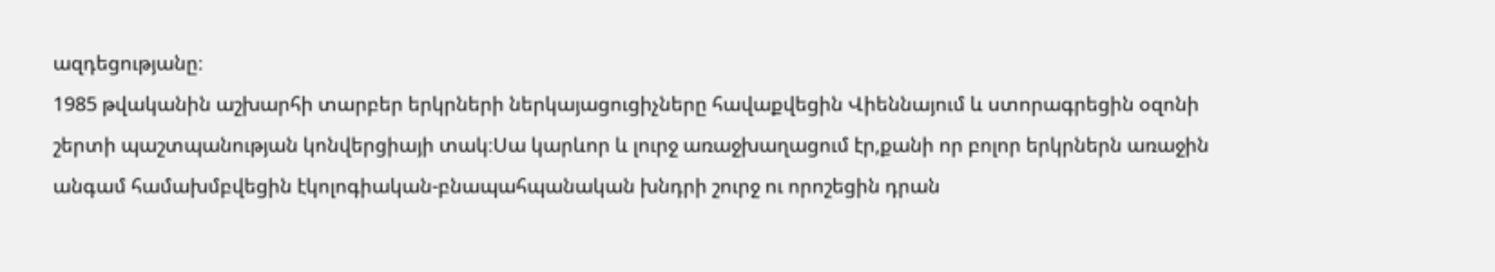ազդեցությանը։
1985 թվականին աշխարհի տարբեր երկրների ներկայացուցիչները հավաքվեցին Վիեննայում և ստորագրեցին օզոնի շերտի պաշտպանության կոնվերցիայի տակ։Սա կարևոր և լուրջ առաջխաղացում էր,քանի որ բոլոր երկրներն առաջին անգամ համախմբվեցին էկոլոգիական-բնապահպանական խնդրի շուրջ ու որոշեցին դրան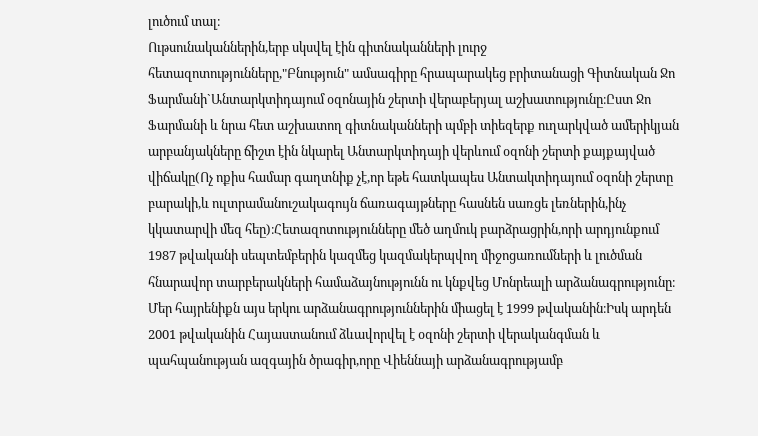լուծում տալ։
Ութսունականներին,երբ սկսվել էին գիտնականների լուրջ հետազոտությունները,"Բնություն" ամսագիրը հրապարակեց բրիտանացի Գիտնական Ջո Ֆարմանի`Անտարկտիդայում օզոնային շերտի վերաբերյալ աշխատությունը։Ըստ Ջո Ֆարմանի և նրա հետ աշխատող գիտնականների պմբի տիեզերք ուղարկված ամերիկյան արբանյակները ճիշտ էին նկարել Անտարկտիդայի վերևում օզոնի շերտի քայքայված վիճակը(Ոչ ոքիս համար գաղտնիք չէ,որ եթե հատկապես Անտակտիդայում օզոնի շերտը բարակի,և ուլտրամանուշակագույն ճառագայթները հասնեն սառցե լեռներին,ինչ կկատարվի մեզ հեը)։Հետազոտությունները մեծ աղմուկ բարձրացրին,որի արդյունքում 1987 թվականի սեպտեմբերին կազմեց կազմակերպվող միջոցառումների և լուծման հնարավոր տարբերակների համաձայնությունն ու կնքվեց Մոնրեալի արձանագրությունը։
Մեր հայրենիքն այս երկու արձանագրություններին միացել է 1999 թվականին։Իսկ արդեն 2001 թվականին Հայաստանում ձևավորվել է օզոնի շերտի վերականգման և պահպանության ազգային ծրագիր,որը Վիեննայի արձանագրությամբ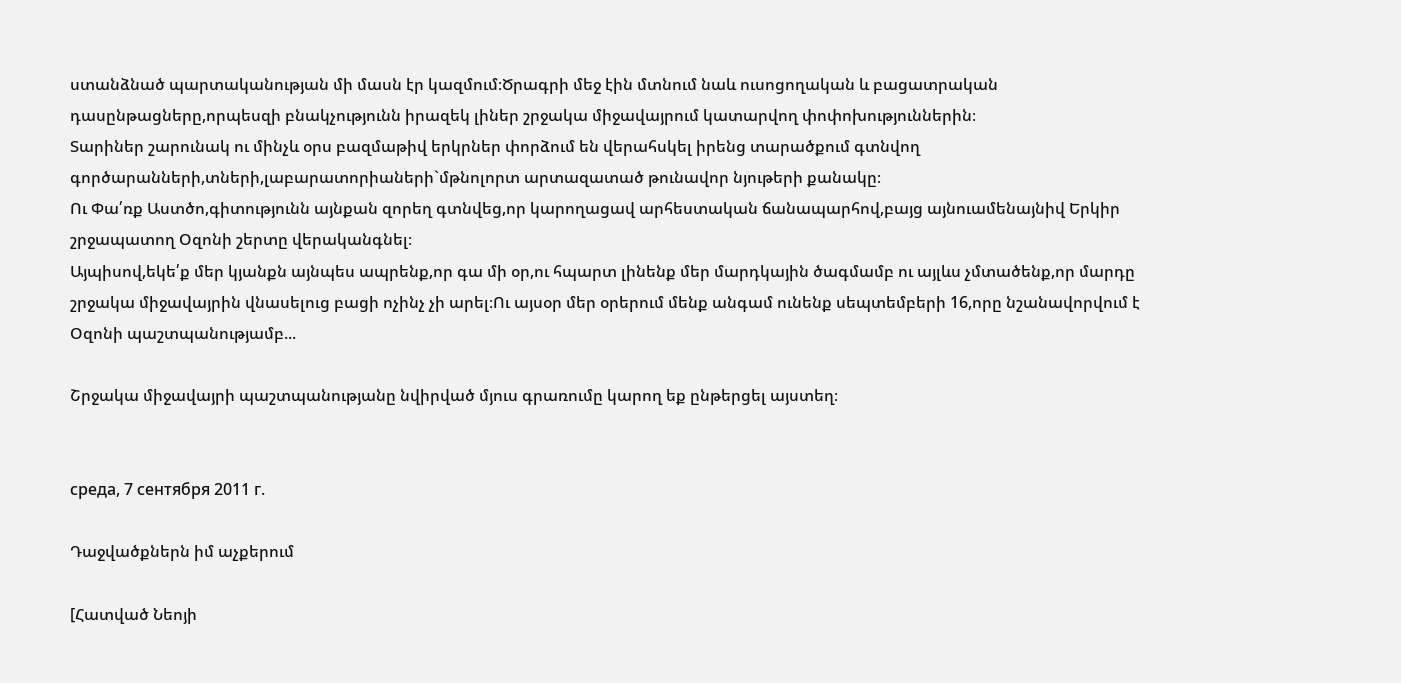ստանձնած պարտականության մի մասն էր կազմում։Ծրագրի մեջ էին մտնում նաև ուսոցողական և բացատրական դասընթացները,որպեսզի բնակչությունն իրազեկ լիներ շրջակա միջավայրում կատարվող փոփոխություններին։
Տարիներ շարունակ ու մինչև օրս բազմաթիվ երկրներ փորձում են վերահսկել իրենց տարածքում գտնվող գործարանների,տների,լաբարատորիաների`մթնոլորտ արտազատած թունավոր նյութերի քանակը։
Ու Փա՛ռք Աստծո,գիտությունն այնքան զորեղ գտնվեց,որ կարողացավ արհեստական ճանապարհով,բայց այնուամենայնիվ Երկիր շրջապատող Օզոնի շերտը վերականգնել։
Այպիսով,եկե՛ք մեր կյանքն այնպես ապրենք,որ գա մի օր,ու հպարտ լինենք մեր մարդկային ծագմամբ ու այլևս չմտածենք,որ մարդը շրջակա միջավայրին վնասելուց բացի ոչինչ չի արել։Ու այսօր մեր օրերում մենք անգամ ունենք սեպտեմբերի 16,որը նշանավորվում է Օզոնի պաշտպանությամբ...

Շրջակա միջավայրի պաշտպանությանը նվիրված մյուս գրառումը կարող եք ընթերցել այստեղ։


среда, 7 сентября 2011 г.

Դաջվածքներն իմ աչքերում

[Հատված Նեոյի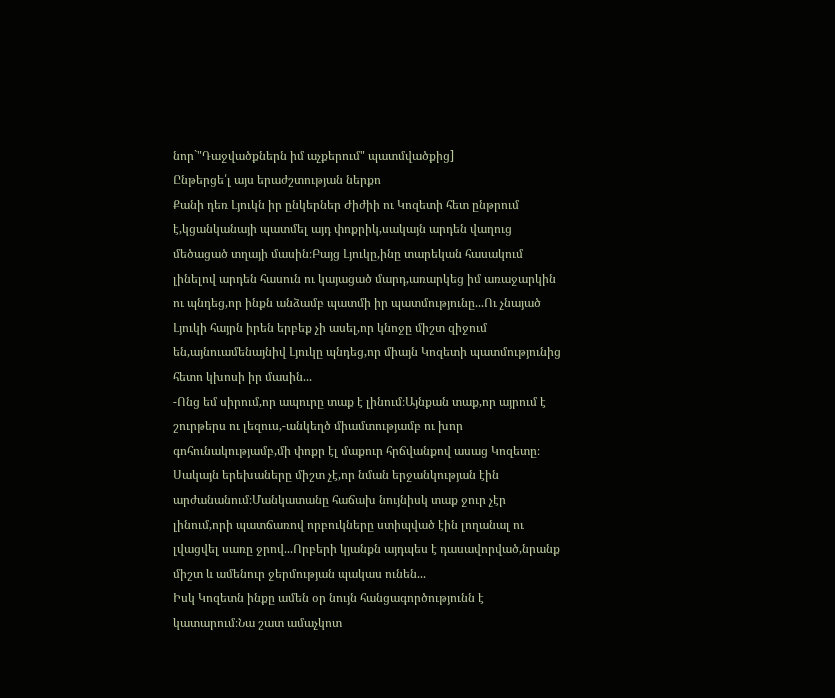նոր`"Դաջվածքներն իմ աչքերում" պատմվածքից]
Ընթերցե՛լ այս երաժշտության ներքո
Քանի դեռ Լյուկն իր ընկերներ Ժիժիի ու Կոզետի հետ ընթրում է,կցանկանայի պատմել այդ փոքրիկ,սակայն արդեն վաղուց մեծացած տղայի մասին։Բայց Լյուկը,ինը տարեկան հասակում լինելով արդեն հասուն ու կայացած մարդ,առարկեց իմ առաջարկին ու պնդեց,որ ինքն անձամբ պատմի իր պատմությունը...Ու չնայած Լյուկի հայրն իրեն երբեք չի ասել,որ կնոջը միշտ զիջում են,այնուամենայնիվ Լյուկը պնդեց,որ միայն Կոզետի պատմությունից հետո կխոսի իր մասին...
-Ոնց եմ սիրում,որ ապուրը տաք է լինում։Այնքան տաք,որ այրում է շուրթերս ու լեզուս,-անկեղծ միամտությամբ ու խոր գոհունակությամբ,մի փոքր էլ մաքուր հրճվանքով ասաց Կոզետը։
Սակայն երեխաները միշտ չէ,որ նման երջանկության էին արժանանում։Մանկատանը հաճախ նույնիսկ տաք ջուր չէր լինում,որի պատճառով որբուկները ստիպված էին լողանալ ու լվացվել սառը ջրով...Որբերի կյանքն այդպես է դասավորված,նրանք միշտ և ամենուր ջերմության պակաս ունեն...
Իսկ Կոզետն ինքը ամեն օր նույն հանցագործությունն է կատարում։Նա շատ ամաչկոտ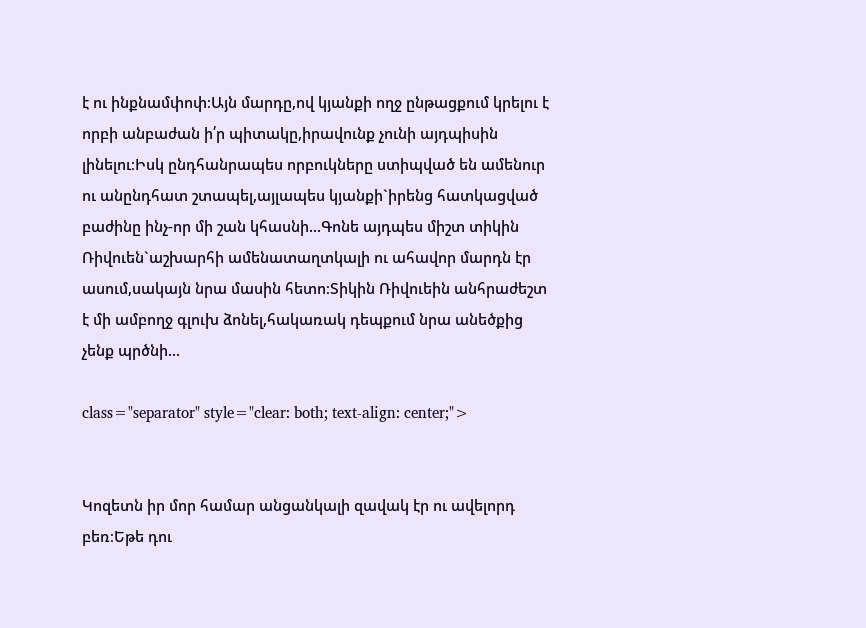է ու ինքնամփոփ։Այն մարդը,ով կյանքի ողջ ընթացքում կրելու է որբի անբաժան ի՛ր պիտակը,իրավունք չունի այդպիսին լինելու։Իսկ ընդհանրապես որբուկները ստիպված են ամենուր ու անընդհատ շտապել,այլապես կյանքի`իրենց հատկացված բաժինը ինչ-որ մի շան կհասնի...Գոնե այդպես միշտ տիկին Ռիվուեն`աշխարհի ամենատաղտկալի ու ահավոր մարդն էր ասում,սակայն նրա մասին հետո։Տիկին Ռիվուեին անհրաժեշտ է մի ամբողջ գլուխ ձոնել,հակառակ դեպքում նրա անեծքից չենք պրծնի...

class="separator" style="clear: both; text-align: center;">


Կոզետն իր մոր համար անցանկալի զավակ էր ու ավելորդ բեռ։Եթե դու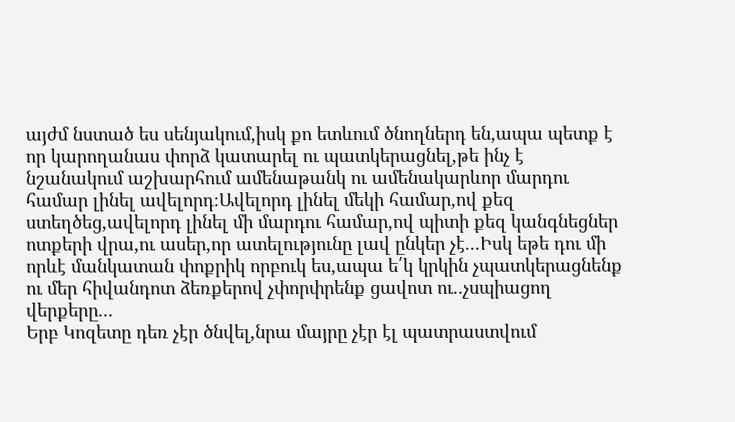այժմ նստած ես սենյակում,իսկ քո ետևում ծնողներդ են,ապա պետք է որ կարողանաս փորձ կատարել ու պատկերացնել,թե ինչ է նշանակում աշխարհում ամենաթանկ ու ամենակարևոր մարդու համար լինել ավելորդ։Ավելորդ լինել մեկի համար,ով քեզ ստեղծեց,ավելորդ լինել մի մարդու համար,ով պիտի քեզ կանգնեցներ ոտքերի վրա,ու ասեր,որ ատելությունը լավ ընկեր չէ...Իսկ եթե դու մի որևէ մանկատան փոքրիկ որբուկ ես,ապա ե՛կ կրկին չպատկերացնենք ու մեր հիվանդոտ ձեռքերով չփորփրենք ցավոտ ու..չսպիացող վերքերը...
Երբ Կոզետը դեռ չէր ծնվել,նրա մայրը չէր էլ պատրաստվում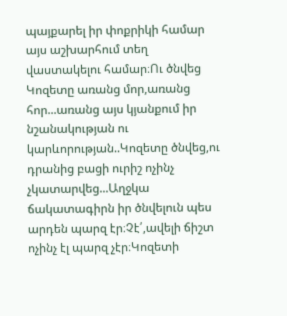պայքարել իր փոքրիկի համար այս աշխարհում տեղ վաստակելու համար։Ու ծնվեց Կոզետը առանց մոր,առանց հոր...առանց այս կյանքում իր նշանակության ու կարևորության..Կոզետը ծնվեց,ու դրանից բացի ուրիշ ոչինչ չկատարվեց...Աղջկա ճակատագիրն իր ծնվելուն պես արդեն պարզ էր։Չէ՛,ավելի ճիշտ ոչինչ էլ պարզ չէր։Կոզետի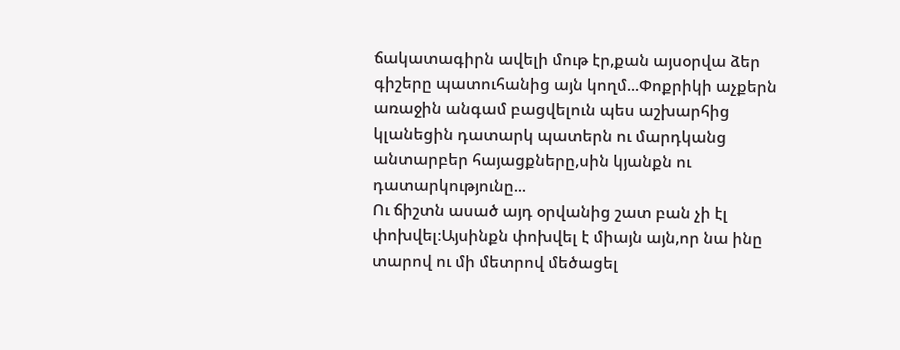ճակատագիրն ավելի մութ էր,քան այսօրվա ձեր գիշերը պատուհանից այն կողմ...Փոքրիկի աչքերն առաջին անգամ բացվելուն պես աշխարհից կլանեցին դատարկ պատերն ու մարդկանց անտարբեր հայացքները,սին կյանքն ու դատարկությունը...
Ու ճիշտն ասած այդ օրվանից շատ բան չի էլ փոխվել։Այսինքն փոխվել է միայն այն,որ նա ինը տարով ու մի մետրով մեծացել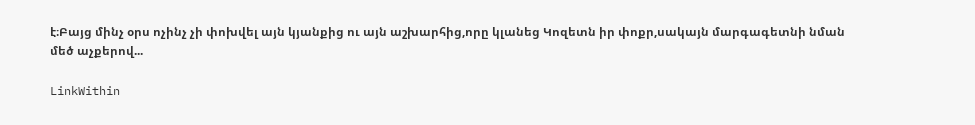է։Բայց մինչ օրս ոչինչ չի փոխվել այն կյանքից ու այն աշխարհից,որը կլանեց Կոզետն իր փոքր,սակայն մարգագետնի նման մեծ աչքերով...

LinkWithin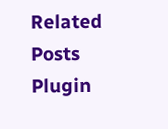Related Posts Plugin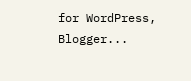for WordPress, Blogger...